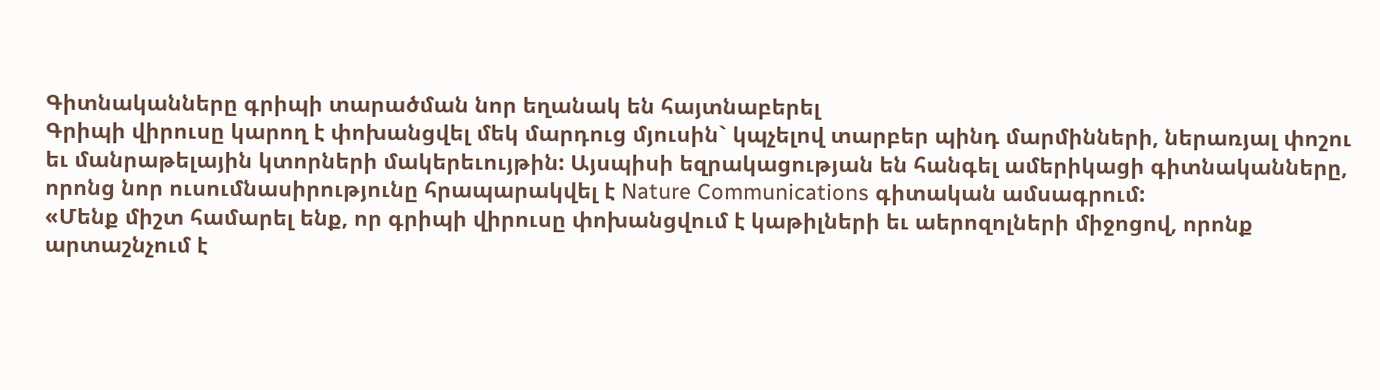Գիտնականները գրիպի տարածման նոր եղանակ են հայտնաբերել
Գրիպի վիրուսը կարող է փոխանցվել մեկ մարդուց մյուսին` կպչելով տարբեր պինդ մարմինների, ներառյալ փոշու եւ մանրաթելային կտորների մակերեւույթին: Այսպիսի եզրակացության են հանգել ամերիկացի գիտնականները, որոնց նոր ուսումնասիրությունը հրապարակվել է Nature Communications գիտական ամսագրում:
«Մենք միշտ համարել ենք, որ գրիպի վիրուսը փոխանցվում է կաթիլների եւ աերոզոլների միջոցով, որոնք արտաշնչում է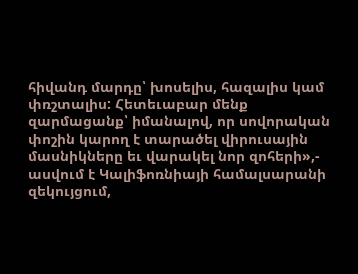հիվանդ մարդը՝ խոսելիս, հազալիս կամ փռշտալիս: Հետեւաբար մենք զարմացանք՝ իմանալով, որ սովորական փոշին կարող է տարածել վիրուսային մասնիկները եւ վարակել նոր զոհերի»,- ասվում է Կալիֆոռնիայի համալսարանի զեկույցում,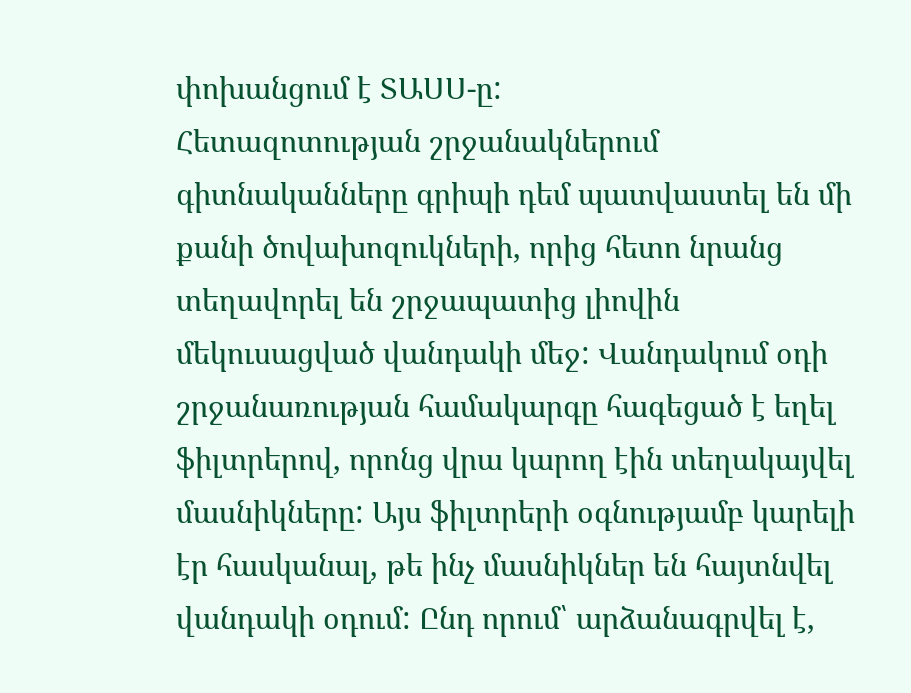փոխանցում է ՏԱՍՍ-ը:
Հետազոտության շրջանակներում գիտնականները գրիպի դեմ պատվաստել են մի քանի ծովախոզուկների, որից հետո նրանց տեղավորել են շրջապատից լիովին մեկուսացված վանդակի մեջ: Վանդակում օդի շրջանառության համակարգը հագեցած է եղել ֆիլտրերով, որոնց վրա կարող էին տեղակայվել մասնիկները: Այս ֆիլտրերի օգնությամբ կարելի էր հասկանալ, թե ինչ մասնիկներ են հայտնվել վանդակի օդում: Ընդ որում՝ արձանագրվել է,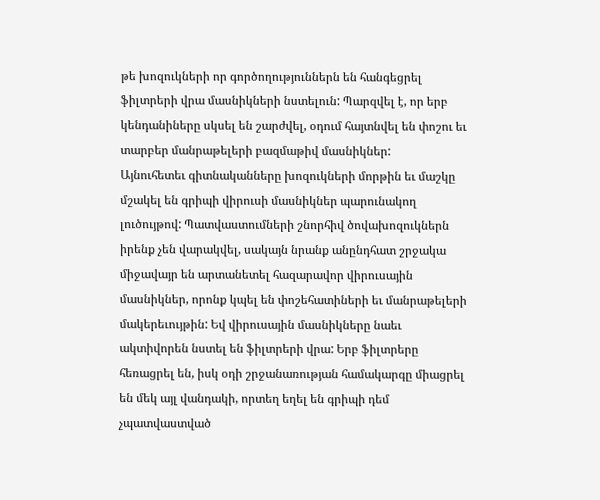թե խոզուկների որ գործողություններն են հանգեցրել ֆիլտրերի վրա մասնիկների նստելուն: Պարզվել է, որ երբ կենդանիները սկսել են շարժվել, օդում հայտնվել են փոշու եւ տարբեր մանրաթելերի բազմաթիվ մասնիկներ:
Այնուհետեւ գիտնականները խոզուկների մորթին եւ մաշկը մշակել են գրիպի վիրուսի մասնիկներ պարունակող լուծույթով: Պատվաստումների շնորհիվ ծովախոզուկներն իրենք չեն վարակվել, սակայն նրանք անընդհատ շրջակա միջավայր են արտանետել հազարավոր վիրուսային մասնիկներ, որոնք կպել են փոշեհատիների եւ մանրաթելերի մակերեւույթին: Եվ վիրուսային մասնիկները նաեւ ակտիվորեն նստել են ֆիլտրերի վրա: Երբ ֆիլտրերը հեռացրել են, իսկ օդի շրջանառության համակարգը միացրել են մեկ այլ վանդակի, որտեղ եղել են գրիպի դեմ չպատվաստված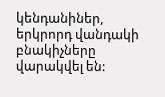կենդանիներ, երկրորդ վանդակի բնակիչները վարակվել են: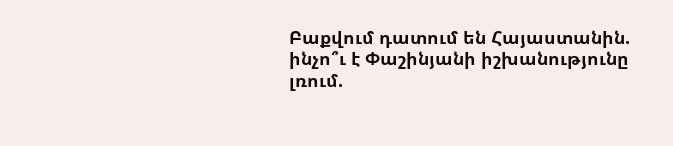Բաքվում դատում են Հայաստանին. ինչո՞ւ է Փաշինյանի իշխանությունը լռում.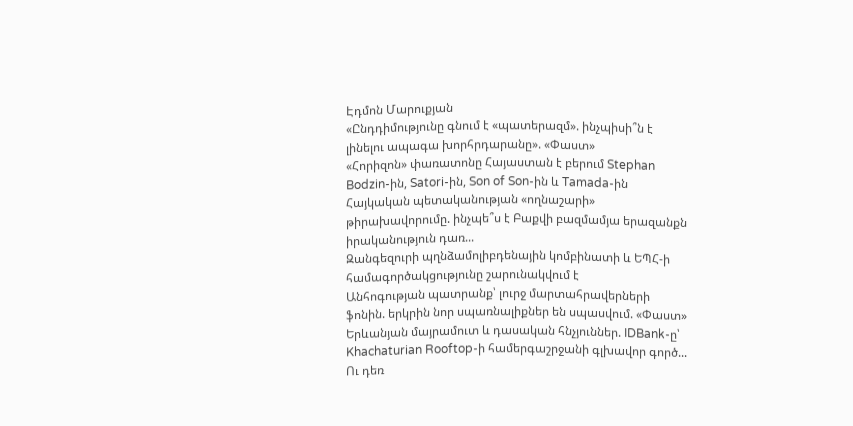Էդմոն Մարուքյան
«Ընդդիմությունը գնում է «պատերազմ». ինչպիսի՞ն է լինելու ապագա խորհրդարանը». «Փաստ»
«Հորիզոն» փառատոնը Հայաստան է բերում Stephan Bodzin-ին, Satori-ին, Son of Son-ին և Tamada-ին
Հայկական պետականության «ողնաշարի» թիրախավորումը. ինչպե՞ս է Բաքվի բազմամյա երազանքն իրականություն դառ...
Զանգեզուրի պղնձամոլիբդենային կոմբինատի և ԵՊՀ-ի համագործակցությունը շարունակվում է
Անհոգության պատրանք՝ լուրջ մարտահրավերների ֆոնին. երկրին նոր սպառնալիքներ են սպասվում. «Փաստ»
Երևանյան մայրամուտ և դասական հնչյուններ. IDBank-ը՝ Khachaturian Rooftop-ի համերգաշրջանի գլխավոր գործ...
Ու դեռ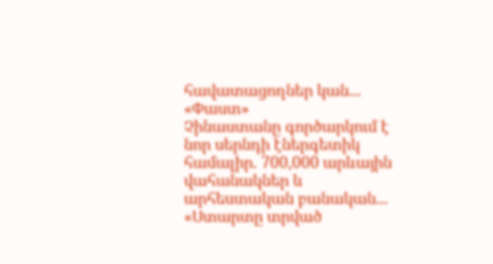հավատացողներ կան... «Փաստ»
Չինաստանը գործարկում է նոր սերնդի էներգետիկ համալիր. 700,000 արևային վահանակներ և արհեստական բանական...
«Ստարտը տրված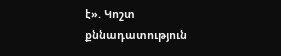է». Կոշտ քննադատություն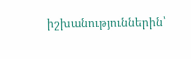իշխանություններին՝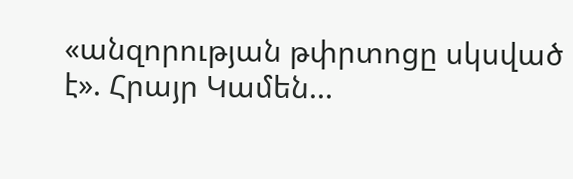«անզորության թփրտոցը սկսված է». Հրայր Կամեն...